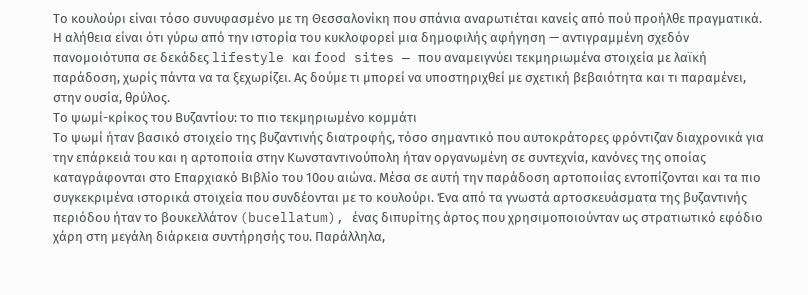Το κουλούρι είναι τόσο συνυφασμένο με τη Θεσσαλονίκη που σπάνια αναρωτιέται κανείς από πού προήλθε πραγματικά. Η αλήθεια είναι ότι γύρω από την ιστορία του κυκλοφορεί μια δημοφιλής αφήγηση — αντιγραμμένη σχεδόν πανομοιότυπα σε δεκάδες lifestyle και food sites — που αναμειγνύει τεκμηριωμένα στοιχεία με λαϊκή παράδοση, χωρίς πάντα να τα ξεχωρίζει. Ας δούμε τι μπορεί να υποστηριχθεί με σχετική βεβαιότητα και τι παραμένει, στην ουσία, θρύλος.
Το ψωμί-κρίκος του Βυζαντίου: το πιο τεκμηριωμένο κομμάτι
Το ψωμί ήταν βασικό στοιχείο της βυζαντινής διατροφής, τόσο σημαντικό που αυτοκράτορες φρόντιζαν διαχρονικά για την επάρκειά του και η αρτοποιία στην Κωνσταντινούπολη ήταν οργανωμένη σε συντεχνία, κανόνες της οποίας καταγράφονται στο Επαρχιακό Βιβλίο του 10ου αιώνα. Μέσα σε αυτή την παράδοση αρτοποιίας εντοπίζονται και τα πιο συγκεκριμένα ιστορικά στοιχεία που συνδέονται με το κουλούρι. Ένα από τα γνωστά αρτοσκευάσματα της βυζαντινής περιόδου ήταν το βουκελλάτον (bucellatum), ένας διπυρίτης άρτος που χρησιμοποιούνταν ως στρατιωτικό εφόδιο χάρη στη μεγάλη διάρκεια συντήρησής του. Παράλληλα,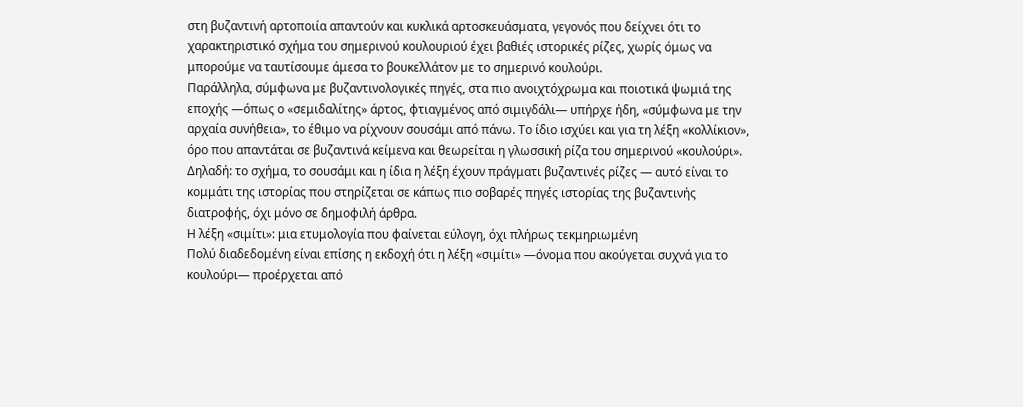στη βυζαντινή αρτοποιία απαντούν και κυκλικά αρτοσκευάσματα, γεγονός που δείχνει ότι το χαρακτηριστικό σχήμα του σημερινού κουλουριού έχει βαθιές ιστορικές ρίζες, χωρίς όμως να μπορούμε να ταυτίσουμε άμεσα το βουκελλάτον με το σημερινό κουλούρι.
Παράλληλα, σύμφωνα με βυζαντινολογικές πηγές, στα πιο ανοιχτόχρωμα και ποιοτικά ψωμιά της εποχής —όπως ο «σεμιδαλίτης» άρτος, φτιαγμένος από σιμιγδάλι— υπήρχε ήδη, «σύμφωνα με την αρχαία συνήθεια», το έθιμο να ρίχνουν σουσάμι από πάνω. Το ίδιο ισχύει και για τη λέξη «κολλίκιον», όρο που απαντάται σε βυζαντινά κείμενα και θεωρείται η γλωσσική ρίζα του σημερινού «κουλούρι».
Δηλαδή: το σχήμα, το σουσάμι και η ίδια η λέξη έχουν πράγματι βυζαντινές ρίζες — αυτό είναι το κομμάτι της ιστορίας που στηρίζεται σε κάπως πιο σοβαρές πηγές ιστορίας της βυζαντινής διατροφής, όχι μόνο σε δημοφιλή άρθρα.
Η λέξη «σιμίτι»: μια ετυμολογία που φαίνεται εύλογη, όχι πλήρως τεκμηριωμένη
Πολύ διαδεδομένη είναι επίσης η εκδοχή ότι η λέξη «σιμίτι» —όνομα που ακούγεται συχνά για το κουλούρι— προέρχεται από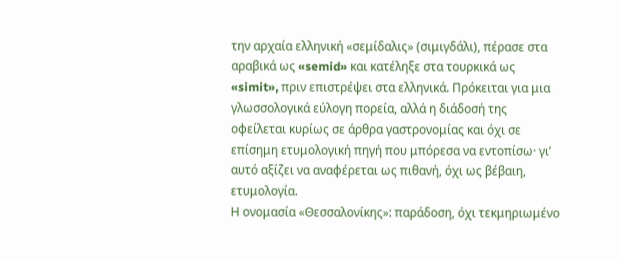την αρχαία ελληνική «σεμίδαλις» (σιμιγδάλι), πέρασε στα αραβικά ως «semid» και κατέληξε στα τουρκικά ως «simit», πριν επιστρέψει στα ελληνικά. Πρόκειται για μια γλωσσολογικά εύλογη πορεία, αλλά η διάδοσή της οφείλεται κυρίως σε άρθρα γαστρονομίας και όχι σε επίσημη ετυμολογική πηγή που μπόρεσα να εντοπίσω· γι’ αυτό αξίζει να αναφέρεται ως πιθανή, όχι ως βέβαιη, ετυμολογία.
Η ονομασία «Θεσσαλονίκης»: παράδοση, όχι τεκμηριωμένο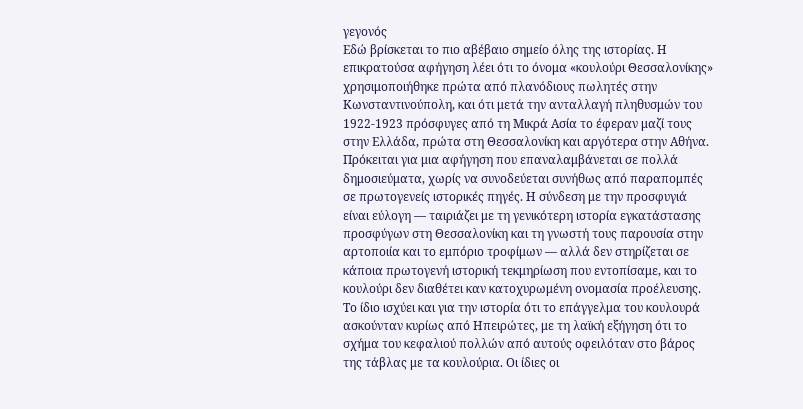γεγονός
Εδώ βρίσκεται το πιο αβέβαιο σημείο όλης της ιστορίας. Η επικρατούσα αφήγηση λέει ότι το όνομα «κουλούρι Θεσσαλονίκης» χρησιμοποιήθηκε πρώτα από πλανόδιους πωλητές στην Κωνσταντινούπολη, και ότι μετά την ανταλλαγή πληθυσμών του 1922-1923 πρόσφυγες από τη Μικρά Ασία το έφεραν μαζί τους στην Ελλάδα, πρώτα στη Θεσσαλονίκη και αργότερα στην Αθήνα. Πρόκειται για μια αφήγηση που επαναλαμβάνεται σε πολλά δημοσιεύματα, χωρίς να συνοδεύεται συνήθως από παραπομπές σε πρωτογενείς ιστορικές πηγές. Η σύνδεση με την προσφυγιά είναι εύλογη — ταιριάζει με τη γενικότερη ιστορία εγκατάστασης προσφύγων στη Θεσσαλονίκη και τη γνωστή τους παρουσία στην αρτοποιία και το εμπόριο τροφίμων — αλλά δεν στηρίζεται σε κάποια πρωτογενή ιστορική τεκμηρίωση που εντοπίσαμε, και το κουλούρι δεν διαθέτει καν κατοχυρωμένη ονομασία προέλευσης.
Το ίδιο ισχύει και για την ιστορία ότι το επάγγελμα του κουλουρά ασκούνταν κυρίως από Ηπειρώτες, με τη λαϊκή εξήγηση ότι το σχήμα του κεφαλιού πολλών από αυτούς οφειλόταν στο βάρος της τάβλας με τα κουλούρια. Οι ίδιες οι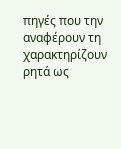πηγές που την αναφέρουν τη χαρακτηρίζουν ρητά ως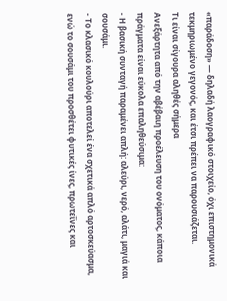«παράδοση» — δηλαδή λαογραφικό στοιχείο, όχι επιστημονικά τεκμηριωμένο γεγονός, και έτσι πρέπει να παρουσιάζεται.
Τι είναι σίγουρα αληθές σήμερα
Ανεξάρτητα από την αβέβαιη προέλευση του ονόματος, κάποια πράγματα είναι εύκολα επαληθεύσιμα:
- Η βασική συνταγή παραμένει απλή: αλεύρι, νερό, αλάτι, μαγιά και σουσάμι.
- Το κλασικό κουλούρι αποτελεί ένα σχετικά απλό αρτοσκεύασμα, ενώ το σουσάμι του προσθέτει φυτικές ίνες, πρωτεΐνες και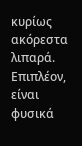κυρίως ακόρεστα λιπαρά. Επιπλέον, είναι φυσικά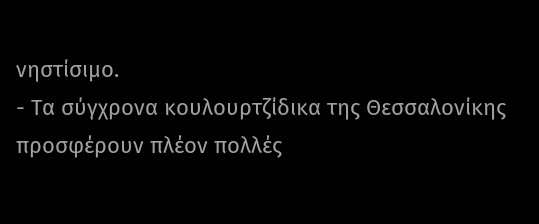νηστίσιμο.
- Τα σύγχρονα κουλουρτζίδικα της Θεσσαλονίκης προσφέρουν πλέον πολλές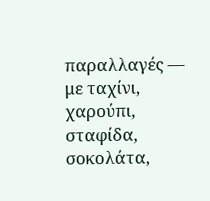παραλλαγές — με ταχίνι, χαρούπι, σταφίδα, σοκολάτα,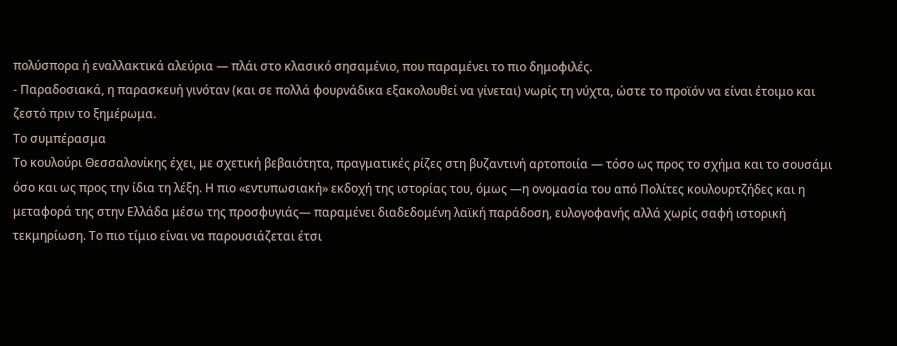πολύσπορα ή εναλλακτικά αλεύρια — πλάι στο κλασικό σησαμένιο, που παραμένει το πιο δημοφιλές.
- Παραδοσιακά, η παρασκευή γινόταν (και σε πολλά φουρνάδικα εξακολουθεί να γίνεται) νωρίς τη νύχτα, ώστε το προϊόν να είναι έτοιμο και ζεστό πριν το ξημέρωμα.
Το συμπέρασμα
Το κουλούρι Θεσσαλονίκης έχει, με σχετική βεβαιότητα, πραγματικές ρίζες στη βυζαντινή αρτοποιία — τόσο ως προς το σχήμα και το σουσάμι όσο και ως προς την ίδια τη λέξη. Η πιο «εντυπωσιακή» εκδοχή της ιστορίας του, όμως —η ονομασία του από Πολίτες κουλουρτζήδες και η μεταφορά της στην Ελλάδα μέσω της προσφυγιάς— παραμένει διαδεδομένη λαϊκή παράδοση, ευλογοφανής αλλά χωρίς σαφή ιστορική τεκμηρίωση. Το πιο τίμιο είναι να παρουσιάζεται έτσι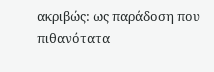ακριβώς: ως παράδοση που πιθανότατα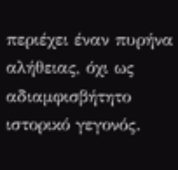περιέχει έναν πυρήνα αλήθειας, όχι ως αδιαμφισβήτητο ιστορικό γεγονός.